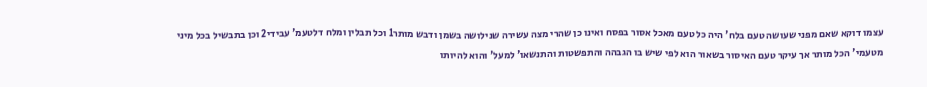עצמו דוקא שאם מפני שעושה טעם בלח' היה כל טעם מאכל אסור בפסח ואינו כן שהרי מצה עשירה שנילושה בשמן ודבש מותר1 וכל תבלין ומלח דלטעמ' עבידי2 וכן בתבשיל בכל מיני מטעמי' הכל מותר אך עיקר טעם האיסור בשאור הוא לפי שיש בו הגבהה והתפשטות והתנשאו' למעל' והוא להיותו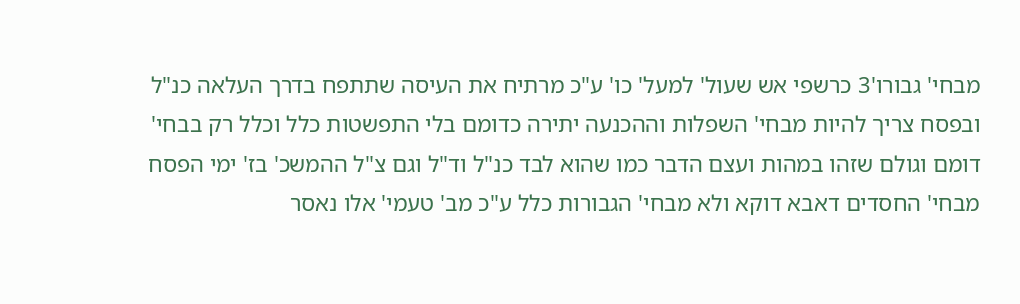מבחי' גבורו'3 כרשפי אש שעול' למעל' כו' ע"כ מרתיח את העיסה שתתפח בדרך העלאה כנ"ל ובפסח צריך להיות מבחי' השפלות וההכנעה יתירה כדומם בלי התפשטות כלל וכלל רק בבחי' דומם וגולם שזהו במהות ועצם הדבר כמו שהוא לבד כנ"ל וד"ל וגם צ"ל ההמשכ' בז' ימי הפסח מבחי' החסדים דאבא דוקא ולא מבחי' הגבורות כלל ע"כ מב' טעמי' אלו נאסר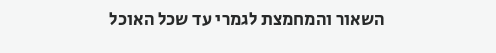השאור והמחמצת לגמרי עד שכל האוכל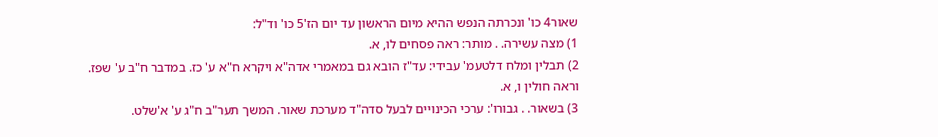שאור4 כו' ונכרתה הנפש ההיא מיום הראשון עד יום הז'5 כו' וד"ל:
1) מצה עשירה. . מותר: ראה פסחים לו, א.
2) תבלין ומלח דלטעמ' עבידי: עד"ז הובא גם במאמרי אדה"א ויקרא ח"א ע' כז. במדבר ח"ב ע' שפז. וראה חולין ו, א.
3) בשאור. . גבורו': ערכי הכינויים לבעל סדה"ד מערכת שאור. המשך תער"ב ח"ג ע' א'שלט.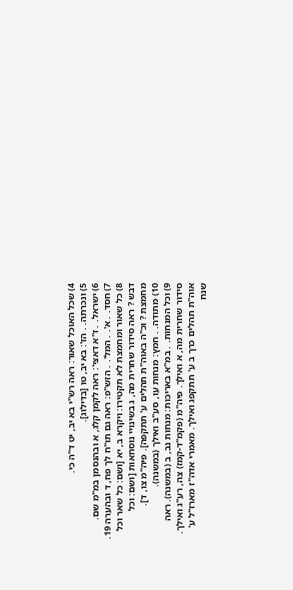4) שכל האוכל שאור: ראה רש"י בא יב, יט ד"ה כי.
5) ונכרתה. . הז': בא יב, טו [בדילוג].
6) ישראל. . ז"א דאצי': ראה לקמן קלג, א ובהנסמן במ"מ שם.
7) חסד. . א'. . המל'. . הזש"פ: ראה גם תו"ח לך פח, ד ובהערה 19.
8) כל שאור ומחמצת לא תקטירו: ויקרא ב, יא [ושם: כל שאר וכל דבש ? ראה סידור שחרית מה, ג בשינויי נוסחאות [ושם: וכל מחמצת ? וכ"ה באוה"ת תהלים ע' תתקפה]. פיה"מ צו, ד].
10) מתודה. . חמץ: מנחות עו, סע"ב ואילך (במשנה).
9) וכל המנחות. . במ"א באריכות: מנחות נב, ב (במשנה). ראה סידור שחרית מה, א ואילך. פיה"מ (פקמ"ד-קמז) צה, רע"ג ואילך. אוה"ת תהלים כרך ב ע' תתקפג ואילך. מאמרי אדה"ז מארז"ל ע' שנח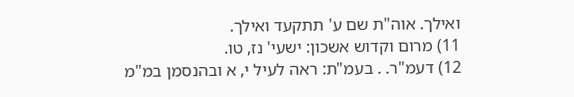ואילך. אוה"ת שם ע' תתקעד ואילך.
11) מרום וקדוש אשכון: ישעי' נז, טו.
12) דעמ"ר. . בעמ"ת: ראה לעיל י, א ובהנסמן במ"מ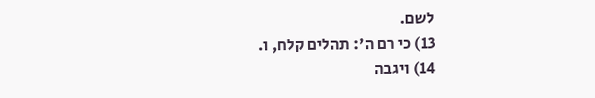לשם.
13) כי רם ה': תהלים קלח, ו.
14) ויגבה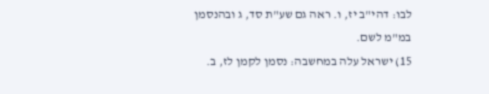לבו: דהי"ב יז, ו. ראה גם שע"ת סד, ג ובהנסמן במ"מ לשם.
15) ישראל עלה במחשבה: נסמן לקמן לז, ב.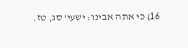16) כי אתה אבינו: ישעי' סג, טז.